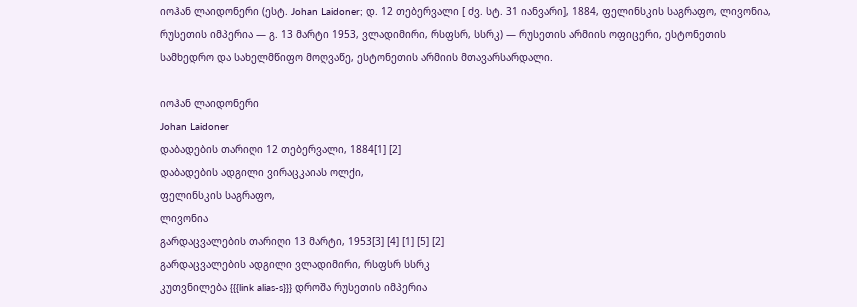იოჰან ლაიდონერი (ესტ. Johan Laidoner; დ. 12 თებერვალი [ ძვ. სტ. 31 იანვარი], 1884, ფელინსკის საგრაფო, ლივონია, რუსეთის იმპერია — გ. 13 მარტი 1953, ვლადიმირი, რსფსრ, სსრკ) — რუსეთის არმიის ოფიცერი, ესტონეთის სამხედრო და სახელმწიფო მოღვაწე, ესტონეთის არმიის მთავარსარდალი.

იოჰან ლაიდონერი
Johan Laidoner
დაბადების თარიღი 12 თებერვალი, 1884[1] [2]
დაბადების ადგილი ვირაცკაიას ოლქი,
ფელინსკის საგრაფო,
ლივონია
გარდაცვალების თარიღი 13 მარტი, 1953[3] [4] [1] [5] [2]
გარდაცვალების ადგილი ვლადიმირი, რსფსრ სსრკ
კუთვნილება {{{link alias-s}}} დროშა რუსეთის იმპერია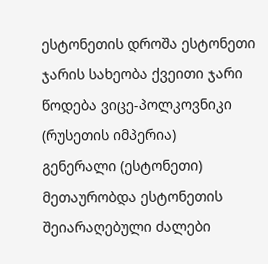ესტონეთის დროშა ესტონეთი
ჯარის სახეობა ქვეითი ჯარი
წოდება ვიცე-პოლკოვნიკი (რუსეთის იმპერია)
გენერალი (ესტონეთი)
მეთაურობდა ესტონეთის შეიარაღებული ძალები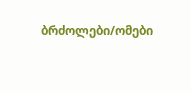ბრძოლები/ომები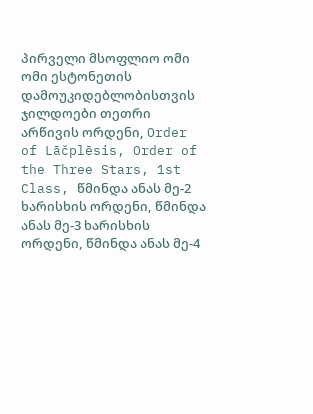პირველი მსოფლიო ომი
ომი ესტონეთის დამოუკიდებლობისთვის
ჯილდოები თეთრი არწივის ორდენი, Order of Lāčplēsis, Order of the Three Stars, 1st Class, წმინდა ანას მე-2 ხარისხის ორდენი, წმინდა ანას მე-3 ხარისხის ორდენი, წმინდა ანას მე-4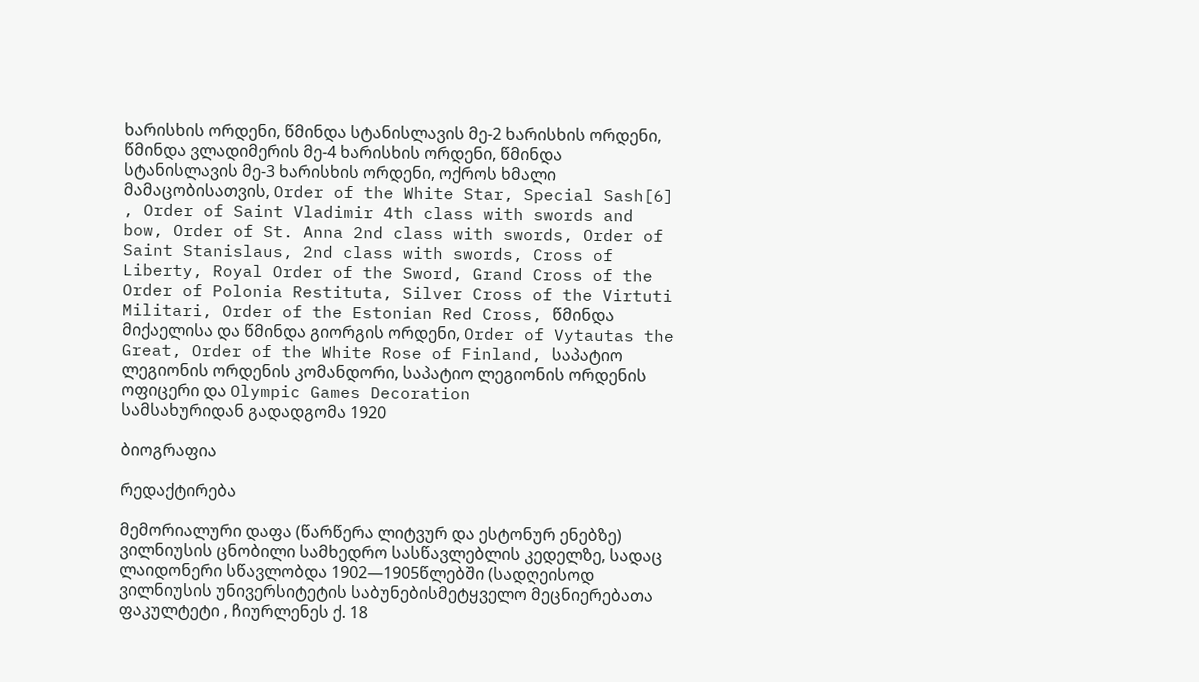ხარისხის ორდენი, წმინდა სტანისლავის მე-2 ხარისხის ორდენი, წმინდა ვლადიმერის მე-4 ხარისხის ორდენი, წმინდა სტანისლავის მე-3 ხარისხის ორდენი, ოქროს ხმალი მამაცობისათვის, Order of the White Star, Special Sash[6] , Order of Saint Vladimir 4th class with swords and bow, Order of St. Anna 2nd class with swords, Order of Saint Stanislaus, 2nd class with swords, Cross of Liberty, Royal Order of the Sword, Grand Cross of the Order of Polonia Restituta, Silver Cross of the Virtuti Militari, Order of the Estonian Red Cross, წმინდა მიქაელისა და წმინდა გიორგის ორდენი, Order of Vytautas the Great, Order of the White Rose of Finland, საპატიო ლეგიონის ორდენის კომანდორი, საპატიო ლეგიონის ორდენის ოფიცერი და Olympic Games Decoration
სამსახურიდან გადადგომა 1920

ბიოგრაფია

რედაქტირება

მემორიალური დაფა (წარწერა ლიტვურ და ესტონურ ენებზე) ვილნიუსის ცნობილი სამხედრო სასწავლებლის კედელზე, სადაც ლაიდონერი სწავლობდა 1902—1905წლებში (სადღეისოდ ვილნიუსის უნივერსიტეტის საბუნებისმეტყველო მეცნიერებათა ფაკულტეტი , ჩიურლენეს ქ. 18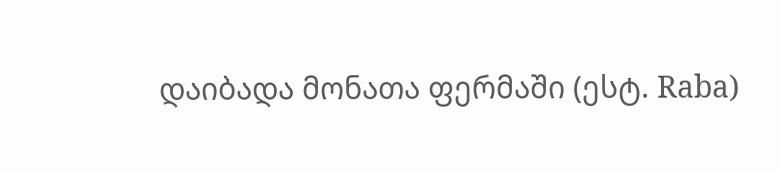დაიბადა მონათა ფერმაში (ესტ. Raba)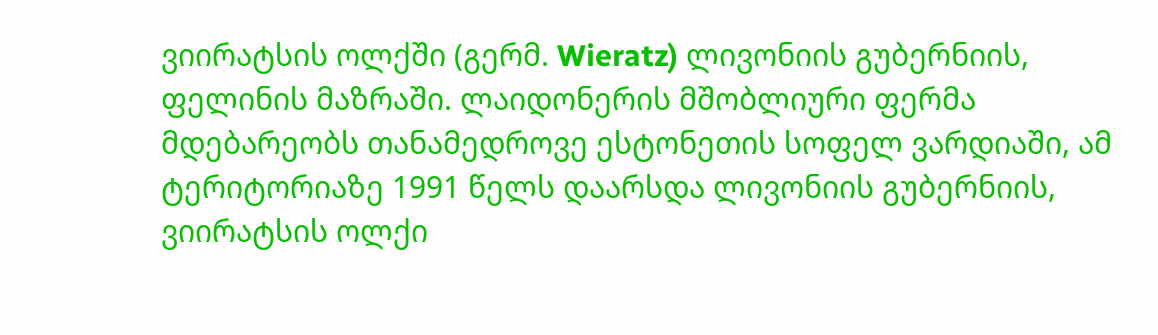ვიირატსის ოლქში (გერმ. Wieratz) ლივონიის გუბერნიის, ფელინის მაზრაში. ლაიდონერის მშობლიური ფერმა მდებარეობს თანამედროვე ესტონეთის სოფელ ვარდიაში, ამ ტერიტორიაზე 1991 წელს დაარსდა ლივონიის გუბერნიის, ვიირატსის ოლქი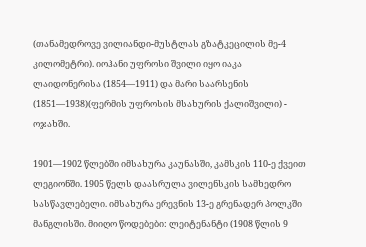(თანამედროვე ვილიანდი-მუსტლას გზატკეცილის მე-4 კილომეტრი). იოჰანი უფროსი შვილი იყო იაკა ლაიდონერისა (1854—1911) და მარი საარსენის (1851—1938)(ფერმის უფროსის მსახურის ქალიშვილი) - ოჯახში.

1901—1902 წლებში იმსახურა კაუნასში, კამსკის 110-ე ქვეით ლეგიონში. 1905 წელს დაასრულა ვილენსკის სამხედრო სასწავლებელი. იმსახურა ერევნის 13-ე გრენადერ პოლკში მანგლისში. მიიღო წოდებები: ლეიტენანტი (1908 წლის 9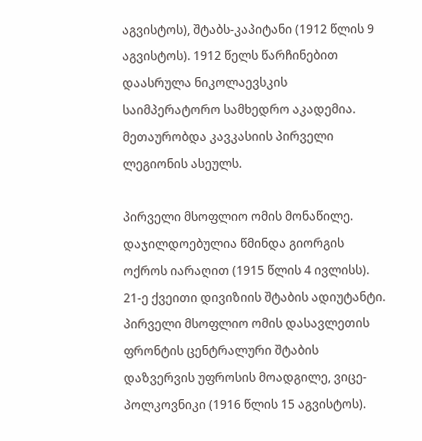აგვისტოს), შტაბს-კაპიტანი (1912 წლის 9 აგვისტოს). 1912 წელს წარჩინებით დაასრულა ნიკოლაევსკის საიმპერატორო სამხედრო აკადემია. მეთაურობდა კავკასიის პირველი ლეგიონის ასეულს.

პირველი მსოფლიო ომის მონაწილე. დაჯილდოებულია წმინდა გიორგის ოქროს იარაღით (1915 წლის 4 ივლისს). 21-ე ქვეითი დივიზიის შტაბის ადიუტანტი. პირველი მსოფლიო ომის დასავლეთის ფრონტის ცენტრალური შტაბის დაზვერვის უფროსის მოადგილე, ვიცე-პოლკოვნიკი (1916 წლის 15 აგვისტოს).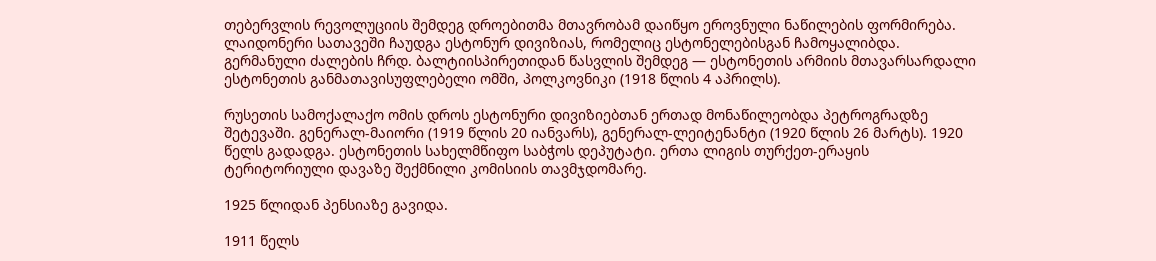თებერვლის რევოლუციის შემდეგ დროებითმა მთავრობამ დაიწყო ეროვნული ნაწილების ფორმირება. ლაიდონერი სათავეში ჩაუდგა ესტონურ დივიზიას, რომელიც ესტონელებისგან ჩამოყალიბდა. გერმანული ძალების ჩრდ. ბალტიისპირეთიდან წასვლის შემდეგ — ესტონეთის არმიის მთავარსარდალი ესტონეთის განმათავისუფლებელი ომში, პოლკოვნიკი (1918 წლის 4 აპრილს).

რუსეთის სამოქალაქო ომის დროს ესტონური დივიზიებთან ერთად მონაწილეობდა პეტროგრადზე შეტევაში. გენერალ-მაიორი (1919 წლის 20 იანვარს), გენერალ-ლეიტენანტი (1920 წლის 26 მარტს). 1920 წელს გადადგა. ესტონეთის სახელმწიფო საბჭოს დეპუტატი. ერთა ლიგის თურქეთ-ერაყის ტერიტორიული დავაზე შექმნილი კომისიის თავმჯდომარე.

1925 წლიდან პენსიაზე გავიდა.

1911 წელს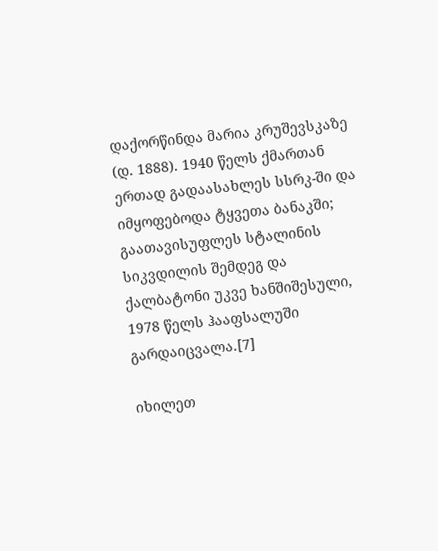დაქორწინდა მარია კრუშევსკაზე (დ. 1888). 1940 წელს ქმართან ერთად გადაასახლეს სსრკ-ში და იმყოფებოდა ტყვეთა ბანაკში; გაათავისუფლეს სტალინის სიკვდილის შემდეგ და ქალბატონი უკვე ხანშიშესული, 1978 წელს ჰააფსალუში გარდაიცვალა.[7]

იხილეთ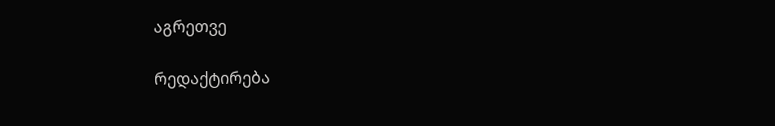აგრეთვე

რედაქტირება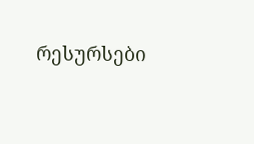რესურსები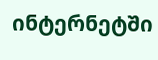ინტერნეტში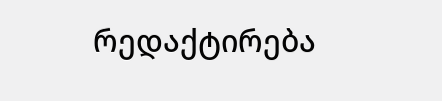რედაქტირება